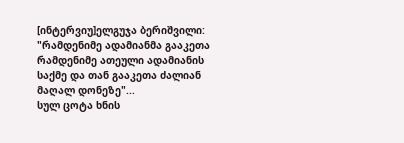[ინტერვიუ]ელგუჯა ბერიშვილი: "რამდენიმე ადამიანმა გააკეთა რამდენიმე ათეული ადამიანის საქმე და თან გააკეთა ძალიან მაღალ დონეზე"...
სულ ცოტა ხნის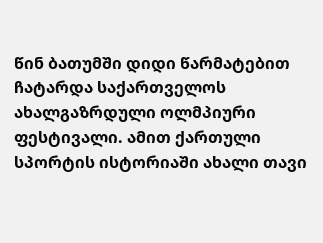წინ ბათუმში დიდი წარმატებით ჩატარდა საქართველოს ახალგაზრდული ოლმპიური ფესტივალი. ამით ქართული სპორტის ისტორიაში ახალი თავი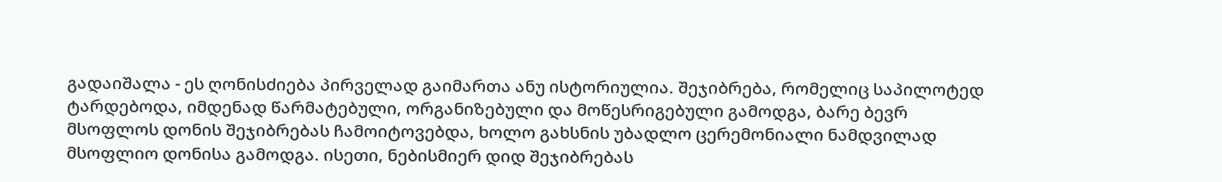გადაიშალა - ეს ღონისძიება პირველად გაიმართა ანუ ისტორიულია. შეჯიბრება, რომელიც საპილოტედ ტარდებოდა, იმდენად წარმატებული, ორგანიზებული და მოწესრიგებული გამოდგა, ბარე ბევრ მსოფლოს დონის შეჯიბრებას ჩამოიტოვებდა, ხოლო გახსნის უბადლო ცერემონიალი ნამდვილად მსოფლიო დონისა გამოდგა. ისეთი, ნებისმიერ დიდ შეჯიბრებას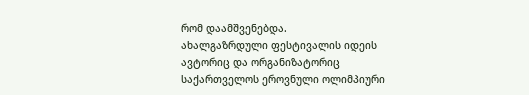რომ დაამშვენებდა.
ახალგაზრდული ფესტივალის იდეის ავტორიც და ორგანიზატორიც საქართველოს ეროვნული ოლიმპიური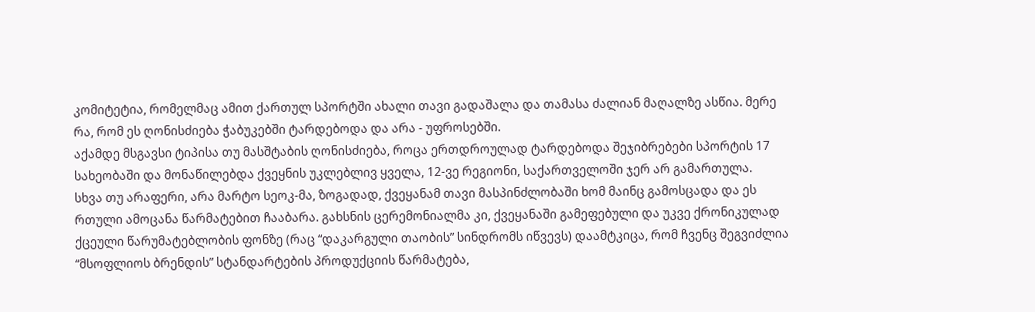კომიტეტია, რომელმაც ამით ქართულ სპორტში ახალი თავი გადაშალა და თამასა ძალიან მაღალზე ასწია. მერე რა, რომ ეს ღონისძიება ჭაბუკებში ტარდებოდა და არა - უფროსებში.
აქამდე მსგავსი ტიპისა თუ მასშტაბის ღონისძიება, როცა ერთდროულად ტარდებოდა შეჯიბრებები სპორტის 17 სახეობაში და მონაწილებდა ქვეყნის უკლებლივ ყველა, 12-ვე რეგიონი, საქართველოში ჯერ არ გამართულა.
სხვა თუ არაფერი, არა მარტო სეოკ-მა, ზოგადად, ქვეყანამ თავი მასპინძლობაში ხომ მაინც გამოსცადა და ეს რთული ამოცანა წარმატებით ჩააბარა. გახსნის ცერემონიალმა კი, ქვეყანაში გამეფებული და უკვე ქრონიკულად ქცეული წარუმატებლობის ფონზე (რაც “დაკარგული თაობის” სინდრომს იწვევს) დაამტკიცა, რომ ჩვენც შეგვიძლია “მსოფლიოს ბრენდის” სტანდარტების პროდუქციის წარმატება,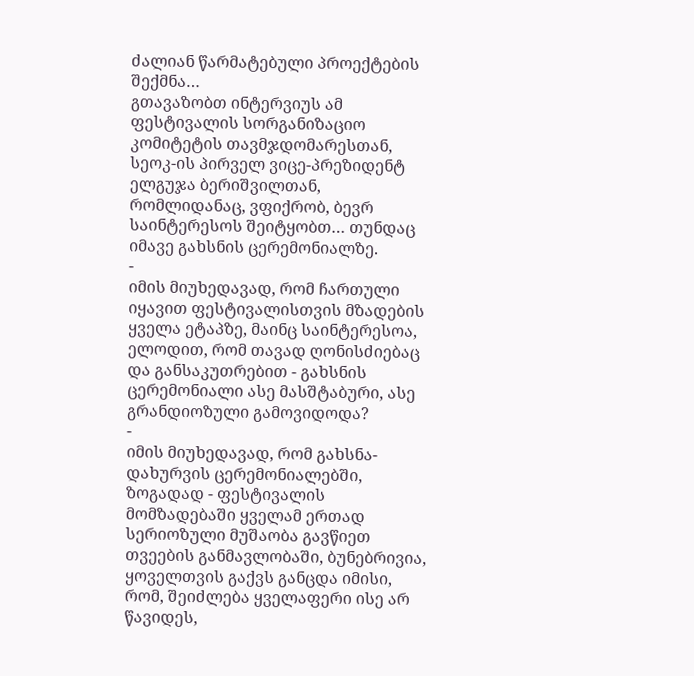ძალიან წარმატებული პროექტების შექმნა…
გთავაზობთ ინტერვიუს ამ ფესტივალის სორგანიზაციო კომიტეტის თავმჯდომარესთან, სეოკ-ის პირველ ვიცე-პრეზიდენტ ელგუჯა ბერიშვილთან, რომლიდანაც, ვფიქრობ, ბევრ საინტერესოს შეიტყობთ… თუნდაც იმავე გახსნის ცერემონიალზე.
-
იმის მიუხედავად, რომ ჩართული იყავით ფესტივალისთვის მზადების ყველა ეტაპზე, მაინც საინტერესოა, ელოდით, რომ თავად ღონისძიებაც და განსაკუთრებით - გახსნის ცერემონიალი ასე მასშტაბური, ასე გრანდიოზული გამოვიდოდა?
-
იმის მიუხედავად, რომ გახსნა-დახურვის ცერემონიალებში, ზოგადად - ფესტივალის მომზადებაში ყველამ ერთად სერიოზული მუშაობა გავწიეთ თვეების განმავლობაში, ბუნებრივია, ყოველთვის გაქვს განცდა იმისი, რომ, შეიძლება ყველაფერი ისე არ წავიდეს,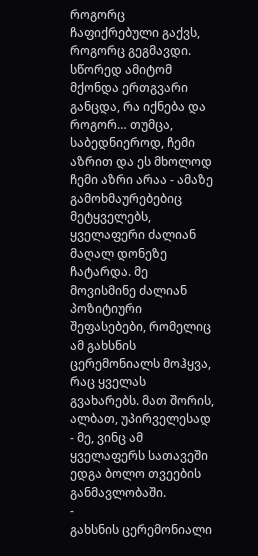როგორც ჩაფიქრებული გაქვს, როგორც გეგმავდი.
სწორედ ამიტომ მქონდა ერთგვარი განცდა, რა იქნება და როგორ… თუმცა, საბედნიეროდ, ჩემი აზრით და ეს მხოლოდ ჩემი აზრი არაა - ამაზე გამოხმაურებებიც მეტყველებს, ყველაფერი ძალიან მაღალ დონეზე ჩატარდა. მე მოვისმინე ძალიან პოზიტიური შეფასებები, რომელიც ამ გახსნის ცერემონიალს მოჰყვა, რაც ყველას გვახარებს. მათ შორის, ალბათ, უპირველესად - მე, ვინც ამ ყველაფერს სათავეში ედგა ბოლო თვეების განმავლობაში.
-
გახსნის ცერემონიალი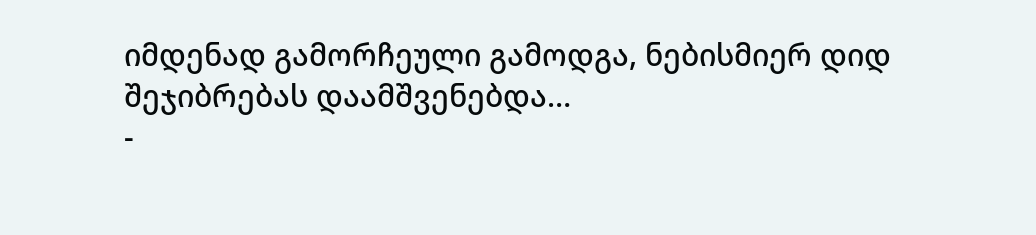იმდენად გამორჩეული გამოდგა, ნებისმიერ დიდ შეჯიბრებას დაამშვენებდა…
-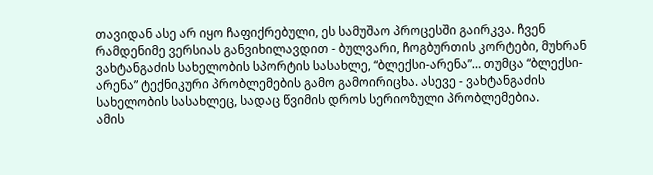თავიდან ასე არ იყო ჩაფიქრებული, ეს სამუშაო პროცესში გაირკვა. ჩვენ რამდენიმე ვერსიას განვიხილავდით - ბულვარი, ჩოგბურთის კორტები, მუხრან ვახტანგაძის სახელობის სპორტის სასახლე, “ბლექსი-არენა”… თუმცა “ბლექსი-არენა” ტექნიკური პრობლემების გამო გამოირიცხა. ასევე - ვახტანგაძის სახელობის სასახლეც, სადაც წვიმის დროს სერიოზული პრობლემებია.
ამის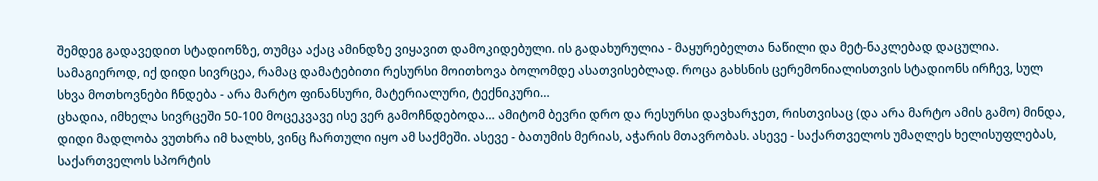შემდეგ გადავედით სტადიონზე, თუმცა აქაც ამინდზე ვიყავით დამოკიდებული. ის გადახურულია - მაყურებელთა ნაწილი და მეტ-ნაკლებად დაცულია. სამაგიეროდ, იქ დიდი სივრცეა, რამაც დამატებითი რესურსი მოითხოვა ბოლომდე ასათვისებლად. როცა გახსნის ცერემონიალისთვის სტადიონს ირჩევ, სულ სხვა მოთხოვნები ჩნდება - არა მარტო ფინანსური, მატერიალური, ტექნიკური…
ცხადია, იმხელა სივრცეში 50-100 მოცეკვავე ისე ვერ გამოჩნდებოდა… ამიტომ ბევრი დრო და რესურსი დავხარჯეთ, რისთვისაც (და არა მარტო ამის გამო) მინდა, დიდი მადლობა ვუთხრა იმ ხალხს, ვინც ჩართული იყო ამ საქმეში. ასევე - ბათუმის მერიას, აჭარის მთავრობას. ასევე - საქართველოს უმაღლეს ხელისუფლებას, საქართველოს სპორტის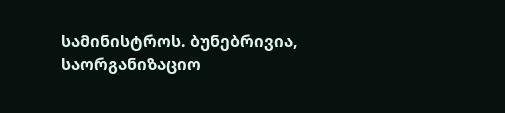სამინისტროს. ბუნებრივია, საორგანიზაციო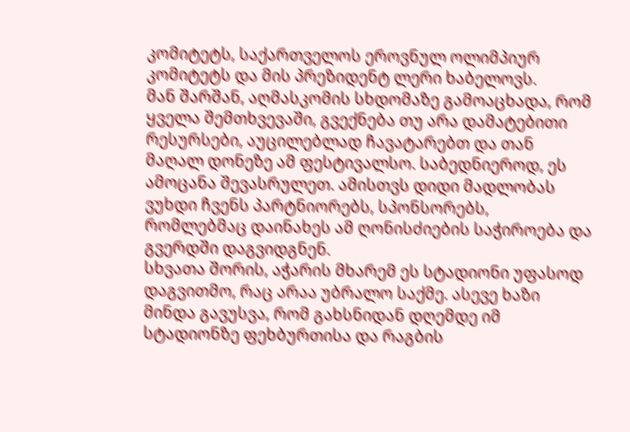კომიტეტს, საქართველოს ეროვნულ ოლიმპიურ კომიტეტს და მის პრეზიდენტ ლერი ხაბელოვს.
მან შარშან, აღმასკომის სხდომაზე გამოაცხადა, რომ ყველა შემთხვევაში, გვექნება თუ არა დამატებითი რესურსები, აუცილებლად ჩავატარებთ და თან მაღალ დონეზე ამ ფესტივალსო. საბედნიეროდ, ეს ამოცანა შევასრულეთ. ამისთვს დიდი მადლობას ვუხდი ჩვენს პარტნიორებს, სპონსორებს, რომლებმაც დაინახეს ამ ღონისძიების საჭიროება და გვერდში დაგვიდგნენ.
სხვათა შორის, აჭარის მხარემ ეს სტადიონი უფასოდ დაგვითმო, რაც არაა უბრალო საქმე. ასევე ხაზი მინდა გავუსვა, რომ გახსნიდან დღემდე იმ სტადიონზე ფეხბურთისა და რაგბის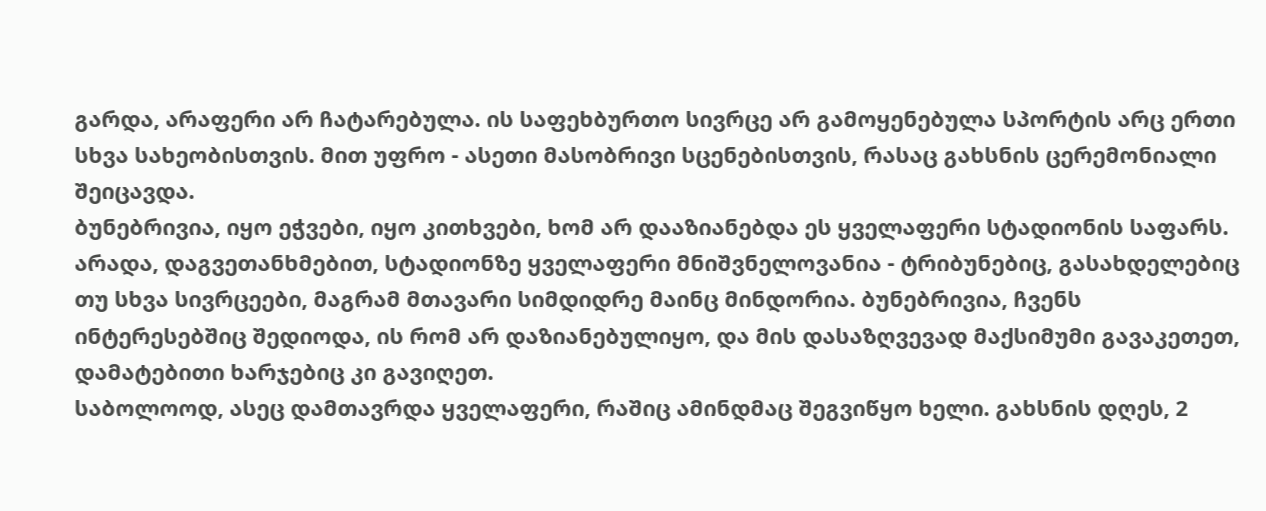გარდა, არაფერი არ ჩატარებულა. ის საფეხბურთო სივრცე არ გამოყენებულა სპორტის არც ერთი სხვა სახეობისთვის. მით უფრო - ასეთი მასობრივი სცენებისთვის, რასაც გახსნის ცერემონიალი შეიცავდა.
ბუნებრივია, იყო ეჭვები, იყო კითხვები, ხომ არ დააზიანებდა ეს ყველაფერი სტადიონის საფარს. არადა, დაგვეთანხმებით, სტადიონზე ყველაფერი მნიშვნელოვანია - ტრიბუნებიც, გასახდელებიც თუ სხვა სივრცეები, მაგრამ მთავარი სიმდიდრე მაინც მინდორია. ბუნებრივია, ჩვენს ინტერესებშიც შედიოდა, ის რომ არ დაზიანებულიყო, და მის დასაზღვევად მაქსიმუმი გავაკეთეთ, დამატებითი ხარჯებიც კი გავიღეთ.
საბოლოოდ, ასეც დამთავრდა ყველაფერი, რაშიც ამინდმაც შეგვიწყო ხელი. გახსნის დღეს, 2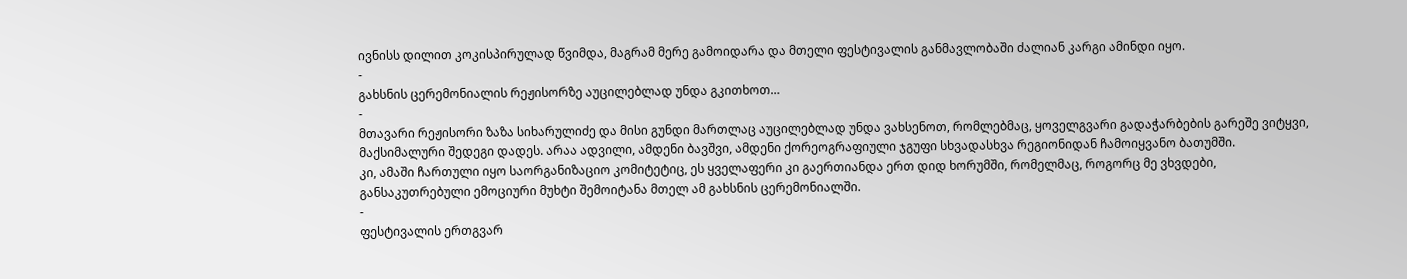ივნისს დილით კოკისპირულად წვიმდა, მაგრამ მერე გამოიდარა და მთელი ფესტივალის განმავლობაში ძალიან კარგი ამინდი იყო.
-
გახსნის ცერემონიალის რეჟისორზე აუცილებლად უნდა გკითხოთ…
-
მთავარი რეჟისორი ზაზა სიხარულიძე და მისი გუნდი მართლაც აუცილებლად უნდა ვახსენოთ, რომლებმაც, ყოველგვარი გადაჭარბების გარეშე ვიტყვი, მაქსიმალური შედეგი დადეს. არაა ადვილი, ამდენი ბავშვი, ამდენი ქორეოგრაფიული ჯგუფი სხვადასხვა რეგიონიდან ჩამოიყვანო ბათუმში.
კი, ამაში ჩართული იყო საორგანიზაციო კომიტეტიც, ეს ყველაფერი კი გაერთიანდა ერთ დიდ ხორუმში, რომელმაც, როგორც მე ვხვდები, განსაკუთრებული ემოციური მუხტი შემოიტანა მთელ ამ გახსნის ცერემონიალში.
-
ფესტივალის ერთგვარ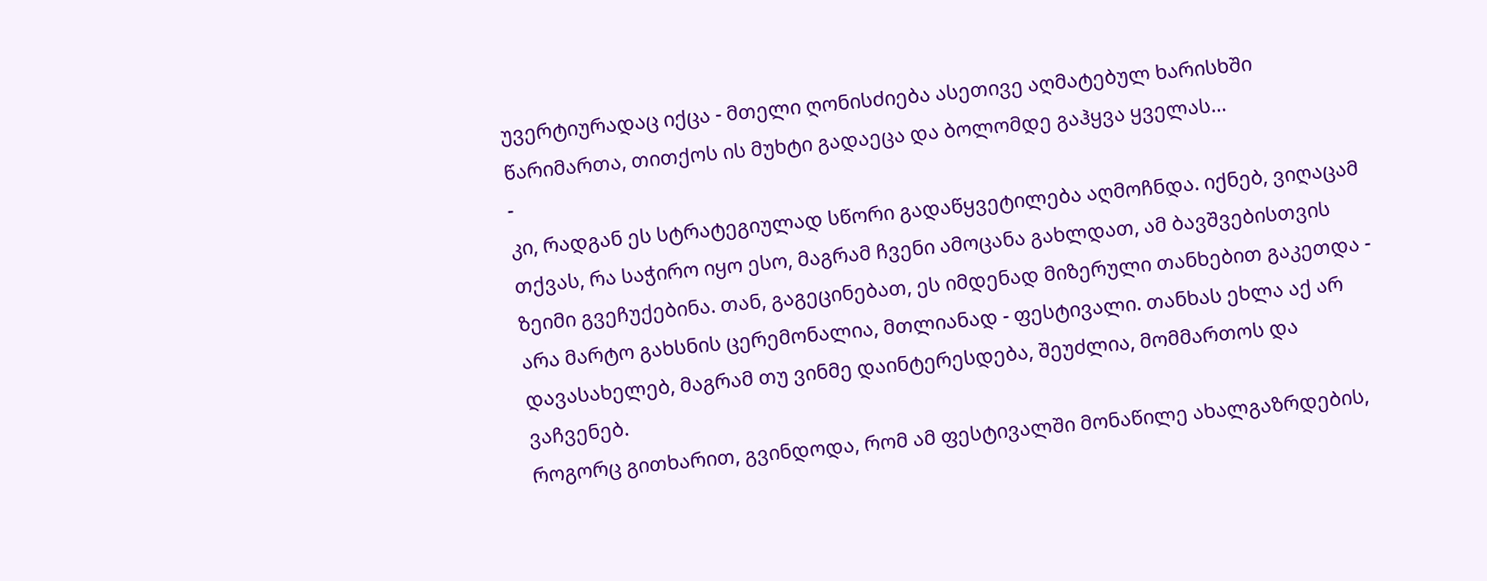უვერტიურადაც იქცა - მთელი ღონისძიება ასეთივე აღმატებულ ხარისხში წარიმართა, თითქოს ის მუხტი გადაეცა და ბოლომდე გაჰყვა ყველას…
-
კი, რადგან ეს სტრატეგიულად სწორი გადაწყვეტილება აღმოჩნდა. იქნებ, ვიღაცამ თქვას, რა საჭირო იყო ესო, მაგრამ ჩვენი ამოცანა გახლდათ, ამ ბავშვებისთვის ზეიმი გვეჩუქებინა. თან, გაგეცინებათ, ეს იმდენად მიზერული თანხებით გაკეთდა - არა მარტო გახსნის ცერემონალია, მთლიანად - ფესტივალი. თანხას ეხლა აქ არ დავასახელებ, მაგრამ თუ ვინმე დაინტერესდება, შეუძლია, მომმართოს და ვაჩვენებ.
როგორც გითხარით, გვინდოდა, რომ ამ ფესტივალში მონაწილე ახალგაზრდების,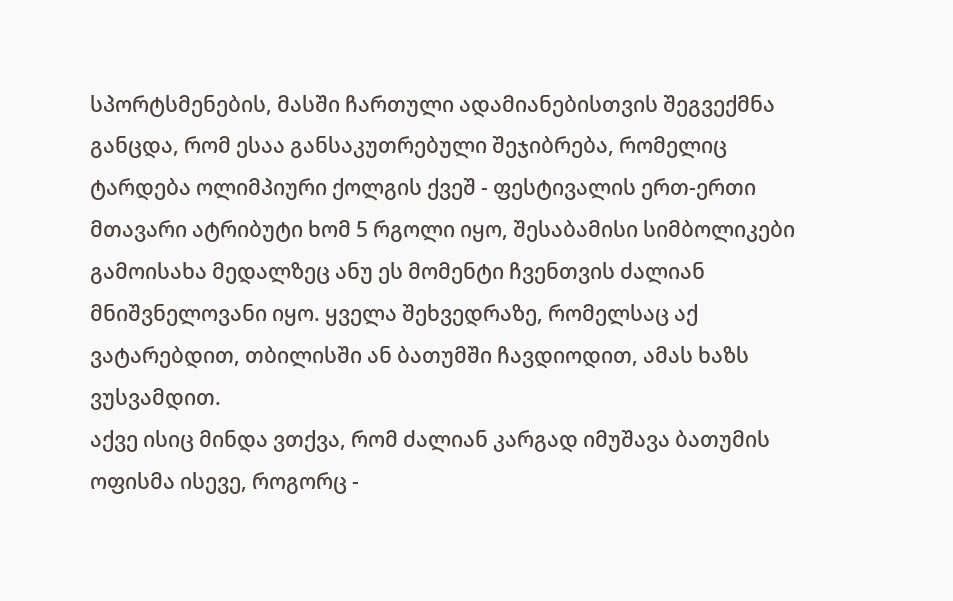სპორტსმენების, მასში ჩართული ადამიანებისთვის შეგვექმნა განცდა, რომ ესაა განსაკუთრებული შეჯიბრება, რომელიც ტარდება ოლიმპიური ქოლგის ქვეშ - ფესტივალის ერთ-ერთი მთავარი ატრიბუტი ხომ 5 რგოლი იყო, შესაბამისი სიმბოლიკები გამოისახა მედალზეც ანუ ეს მომენტი ჩვენთვის ძალიან მნიშვნელოვანი იყო. ყველა შეხვედრაზე, რომელსაც აქ ვატარებდით, თბილისში ან ბათუმში ჩავდიოდით, ამას ხაზს ვუსვამდით.
აქვე ისიც მინდა ვთქვა, რომ ძალიან კარგად იმუშავა ბათუმის ოფისმა ისევე, როგორც -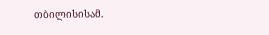თბილისისამ.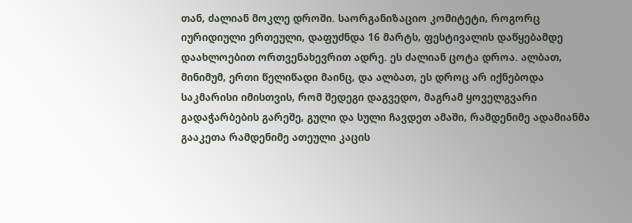თან, ძალიან მოკლე დროში. საორგანიზაციო კომიტეტი, როგორც იურიდიული ერთეული, დაფუძნდა 16 მარტს, ფესტივალის დაწყებამდე დაახლოებით ორთვენახევრით ადრე. ეს ძალიან ცოტა დროა. ალბათ, მინიმუმ, ერთი წელიწადი მაინც, და ალბათ, ეს დროც არ იქნებოდა საკმარისი იმისთვის, რომ შედეგი დაგვედო, მაგრამ ყოველგვარი გადაჭარბების გარეშე, გული და სული ჩავდეთ ამაში, რამდენიმე ადამიანმა გააკეთა რამდენიმე ათეული კაცის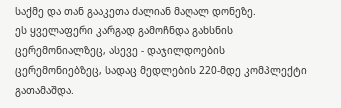საქმე და თან გააკეთა ძალიან მაღალ დონეზე.
ეს ყველაფერი კარგად გამოჩნდა გახსნის ცერემონიალზეც, ასევე - დაჯილდოების ცერემონიებზეც, სადაც მედლების 220-მდე კომპლექტი გათამაშდა.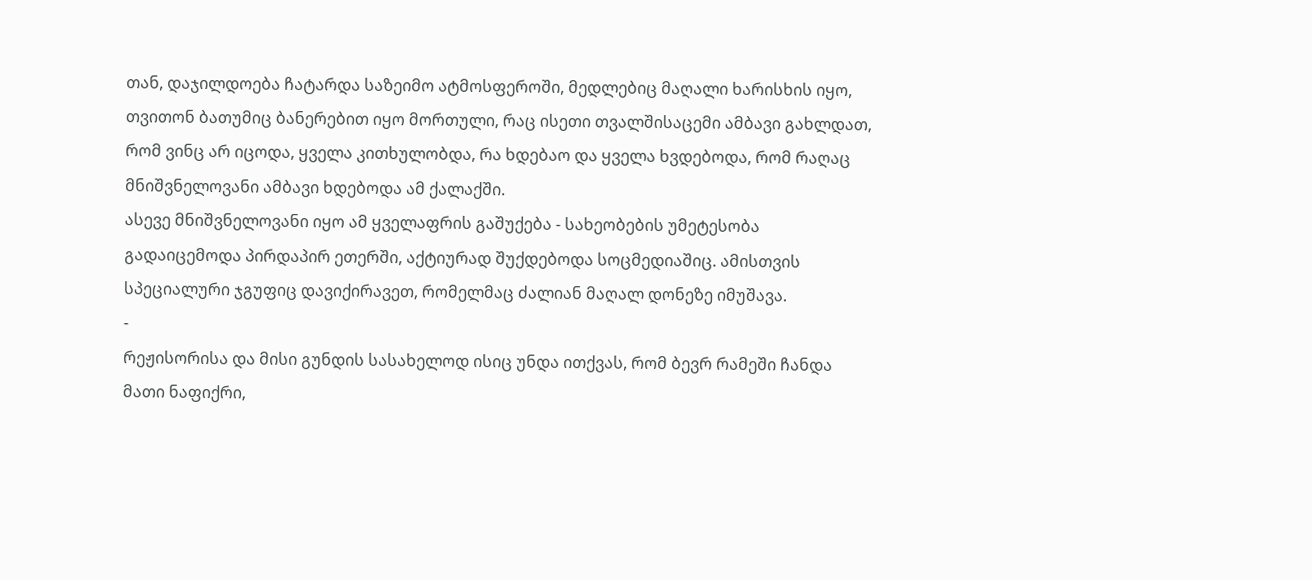თან, დაჯილდოება ჩატარდა საზეიმო ატმოსფეროში, მედლებიც მაღალი ხარისხის იყო, თვითონ ბათუმიც ბანერებით იყო მორთული, რაც ისეთი თვალშისაცემი ამბავი გახლდათ, რომ ვინც არ იცოდა, ყველა კითხულობდა, რა ხდებაო და ყველა ხვდებოდა, რომ რაღაც მნიშვნელოვანი ამბავი ხდებოდა ამ ქალაქში.
ასევე მნიშვნელოვანი იყო ამ ყველაფრის გაშუქება - სახეობების უმეტესობა გადაიცემოდა პირდაპირ ეთერში, აქტიურად შუქდებოდა სოცმედიაშიც. ამისთვის სპეციალური ჯგუფიც დავიქირავეთ, რომელმაც ძალიან მაღალ დონეზე იმუშავა.
-
რეჟისორისა და მისი გუნდის სასახელოდ ისიც უნდა ითქვას, რომ ბევრ რამეში ჩანდა მათი ნაფიქრი,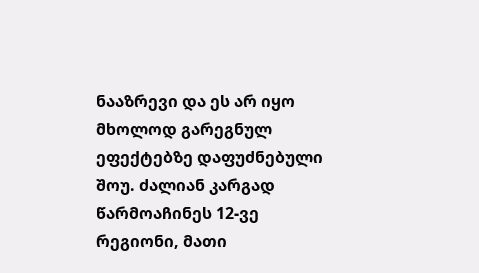ნააზრევი და ეს არ იყო მხოლოდ გარეგნულ ეფექტებზე დაფუძნებული შოუ. ძალიან კარგად წარმოაჩინეს 12-ვე რეგიონი, მათი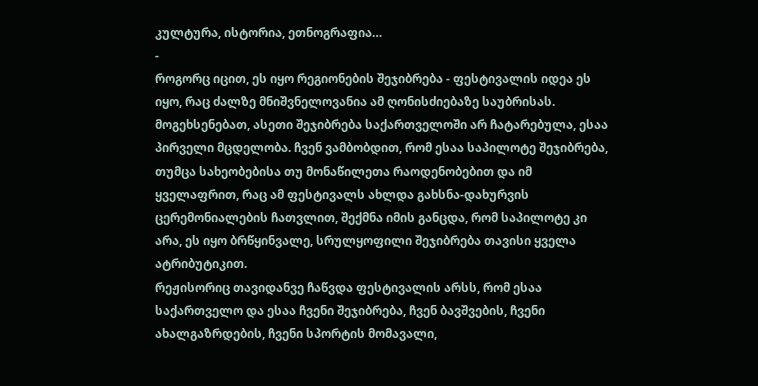კულტურა, ისტორია, ეთნოგრაფია…
-
როგორც იცით, ეს იყო რეგიონების შეჯიბრება - ფესტივალის იდეა ეს იყო, რაც ძალზე მნიშვნელოვანია ამ ღონისძიებაზე საუბრისას. მოგეხსენებათ, ასეთი შეჯიბრება საქართველოში არ ჩატარებულა, ესაა პირველი მცდელობა. ჩვენ ვამბობდით, რომ ესაა საპილოტე შეჯიბრება, თუმცა სახეობებისა თუ მონაწილეთა რაოდენობებით და იმ ყველაფრით, რაც ამ ფესტივალს ახლდა გახსნა-დახურვის ცერემონიალების ჩათვლით, შექმნა იმის განცდა, რომ საპილოტე კი არა, ეს იყო ბრწყინვალე, სრულყოფილი შეჯიბრება თავისი ყველა ატრიბუტიკით.
რეჟისორიც თავიდანვე ჩაწვდა ფესტივალის არსს, რომ ესაა საქართველო და ესაა ჩვენი შეჯიბრება, ჩვენ ბავშვების, ჩვენი ახალგაზრდების, ჩვენი სპორტის მომავალი,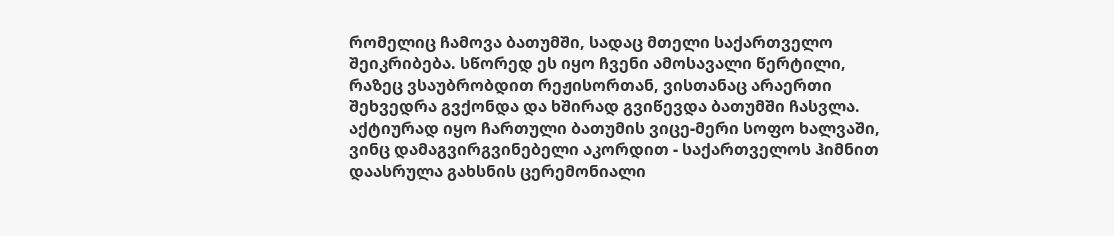რომელიც ჩამოვა ბათუმში, სადაც მთელი საქართველო შეიკრიბება. სწორედ ეს იყო ჩვენი ამოსავალი წერტილი, რაზეც ვსაუბრობდით რეჟისორთან, ვისთანაც არაერთი შეხვედრა გვქონდა და ხშირად გვიწევდა ბათუმში ჩასვლა.
აქტიურად იყო ჩართული ბათუმის ვიცე-მერი სოფო ხალვაში, ვინც დამაგვირგვინებელი აკორდით - საქართველოს ჰიმნით დაასრულა გახსნის ცერემონიალი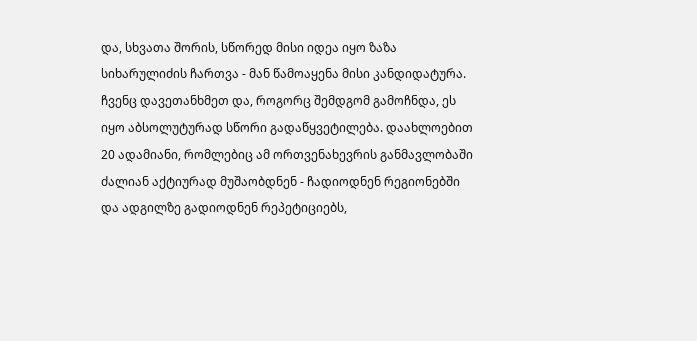და, სხვათა შორის, სწორედ მისი იდეა იყო ზაზა სიხარულიძის ჩართვა - მან წამოაყენა მისი კანდიდატურა. ჩვენც დავეთანხმეთ და, როგორც შემდგომ გამოჩნდა, ეს იყო აბსოლუტურად სწორი გადაწყვეტილება. დაახლოებით 20 ადამიანი, რომლებიც ამ ორთვენახევრის განმავლობაში ძალიან აქტიურად მუშაობდნენ - ჩადიოდნენ რეგიონებში და ადგილზე გადიოდნენ რეპეტიციებს,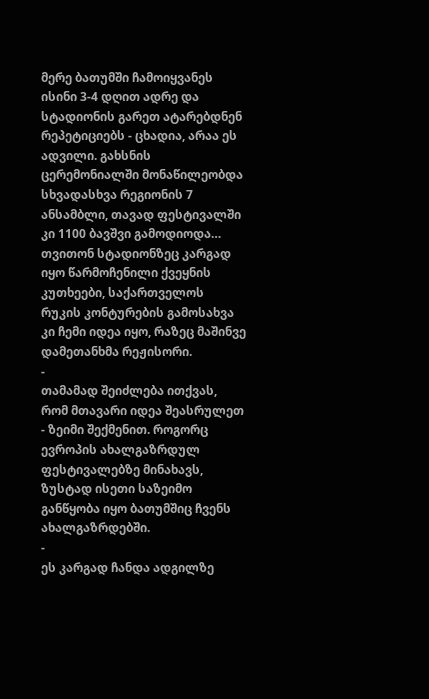მერე ბათუმში ჩამოიყვანეს ისინი 3-4 დღით ადრე და სტადიონის გარეთ ატარებდნენ რეპეტიციებს - ცხადია, არაა ეს ადვილი. გახსნის ცერემონიალში მონაწილეობდა სხვადასხვა რეგიონის 7 ანსამბლი, თავად ფესტივალში კი 1100 ბავშვი გამოდიოდა…
თვითონ სტადიონზეც კარგად იყო წარმოჩენილი ქვეყნის კუთხეები, საქართველოს რუკის კონტურების გამოსახვა კი ჩემი იდეა იყო, რაზეც მაშინვე დამეთანხმა რეჟისორი.
-
თამამად შეიძლება ითქვას, რომ მთავარი იდეა შეასრულეთ - ზეიმი შექმენით. როგორც ევროპის ახალგაზრდულ ფესტივალებზე მინახავს, ზუსტად ისეთი საზეიმო განწყობა იყო ბათუმშიც ჩვენს ახალგაზრდებში.
-
ეს კარგად ჩანდა ადგილზე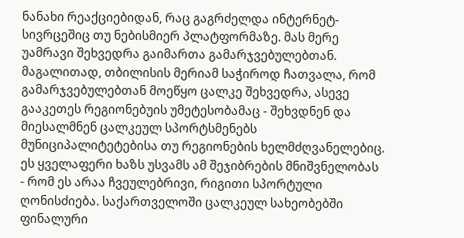ნანახი რეაქციებიდან, რაც გაგრძელდა ინტერნეტ-სივრცეშიც თუ ნებისმიერ პლატფორმაზე. მას მერე უამრავი შეხვედრა გაიმართა გამარჯვებულებთან. მაგალითად, თბილისის მერიამ საჭიროდ ჩათვალა, რომ გამარჯვებულებთან მოეწყო ცალკე შეხვედრა, ასევე გააკეთეს რეგიონებუის უმეტესობამაც - შეხვდნენ და მიესალმნენ ცალკეულ სპორტსმენებს მუნიციპალიტეტებისა თუ რეგიონების ხელმძღვანელებიც.
ეს ყველაფერი ხაზს უსვამს ამ შეჯიბრების მნიშვნელობას - რომ ეს არაა ჩვეულებრივი, რიგითი სპორტული ღონისძიება. საქართველოში ცალკეულ სახეობებში ფინალური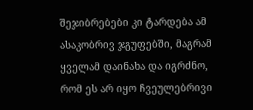შეჯიბრებები კი ტარდება ამ ასაკობრივ ჯგუფებში, მაგრამ ყველამ დაინახა და იგრძნო, რომ ეს არ იყო ჩვეულებრივი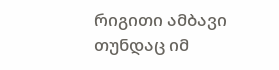რიგითი ამბავი თუნდაც იმ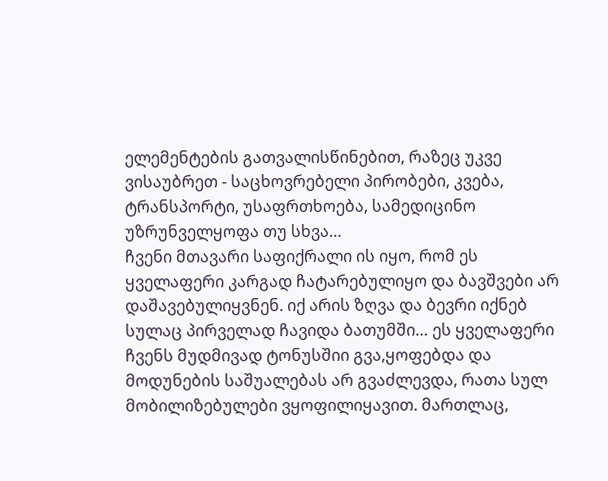ელემენტების გათვალისწინებით, რაზეც უკვე ვისაუბრეთ - საცხოვრებელი პირობები, კვება, ტრანსპორტი, უსაფრთხოება, სამედიცინო უზრუნველყოფა თუ სხვა…
ჩვენი მთავარი საფიქრალი ის იყო, რომ ეს ყველაფერი კარგად ჩატარებულიყო და ბავშვები არ დაშავებულიყვნენ. იქ არის ზღვა და ბევრი იქნებ სულაც პირველად ჩავიდა ბათუმში… ეს ყველაფერი ჩვენს მუდმივად ტონუსშიი გვა,ყოფებდა და მოდუნების საშუალებას არ გვაძლევდა, რათა სულ მობილიზებულები ვყოფილიყავით. მართლაც,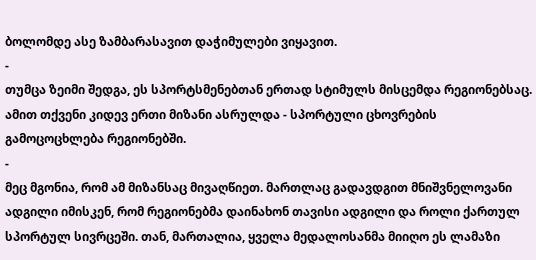ბოლომდე ასე ზამბარასავით დაჭიმულები ვიყავით.
-
თუმცა ზეიმი შედგა, ეს სპორტსმენებთან ერთად სტიმულს მისცემდა რეგიონებსაც. ამით თქვენი კიდევ ერთი მიზანი ასრულდა - სპორტული ცხოვრების გამოცოცხლება რეგიონებში.
-
მეც მგონია, რომ ამ მიზანსაც მივაღწიეთ. მართლაც გადავდგით მნიშვნელოვანი ადგილი იმისკენ, რომ რეგიონებმა დაინახონ თავისი ადგილი და როლი ქართულ სპორტულ სივრცეში. თან, მართალია, ყველა მედალოსანმა მიიღო ეს ლამაზი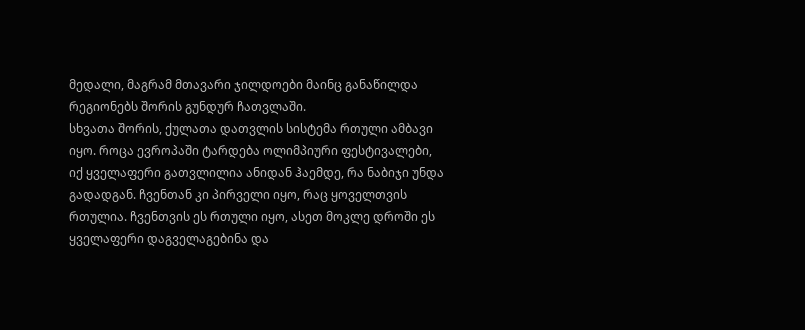მედალი, მაგრამ მთავარი ჯილდოები მაინც განაწილდა რეგიონებს შორის გუნდურ ჩათვლაში.
სხვათა შორის, ქულათა დათვლის სისტემა რთული ამბავი იყო. როცა ევროპაში ტარდება ოლიმპიური ფესტივალები, იქ ყველაფერი გათვლილია ანიდან ჰაემდე, რა ნაბიჯი უნდა გადადგან. ჩვენთან კი პირველი იყო, რაც ყოველთვის რთულია. ჩვენთვის ეს რთული იყო, ასეთ მოკლე დროში ეს ყველაფერი დაგველაგებინა და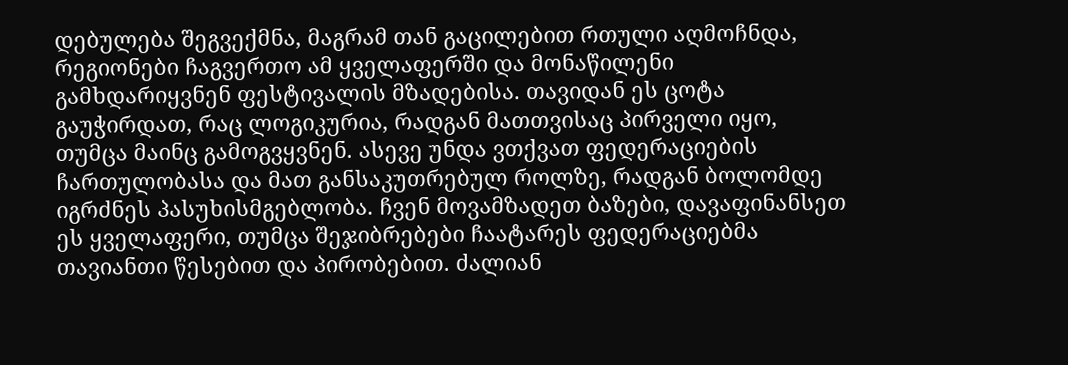დებულება შეგვექმნა, მაგრამ თან გაცილებით რთული აღმოჩნდა, რეგიონები ჩაგვერთო ამ ყველაფერში და მონაწილენი გამხდარიყვნენ ფესტივალის მზადებისა. თავიდან ეს ცოტა გაუჭირდათ, რაც ლოგიკურია, რადგან მათთვისაც პირველი იყო, თუმცა მაინც გამოგვყვნენ. ასევე უნდა ვთქვათ ფედერაციების ჩართულობასა და მათ განსაკუთრებულ როლზე, რადგან ბოლომდე იგრძნეს პასუხისმგებლობა. ჩვენ მოვამზადეთ ბაზები, დავაფინანსეთ ეს ყველაფერი, თუმცა შეჯიბრებები ჩაატარეს ფედერაციებმა თავიანთი წესებით და პირობებით. ძალიან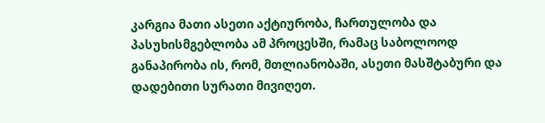კარგია მათი ასეთი აქტიურობა, ჩართულობა და პასუხისმგებლობა ამ პროცესში, რამაც საბოლოოდ განაპირობა ის, რომ, მთლიანობაში, ასეთი მასშტაბური და დადებითი სურათი მივიღეთ.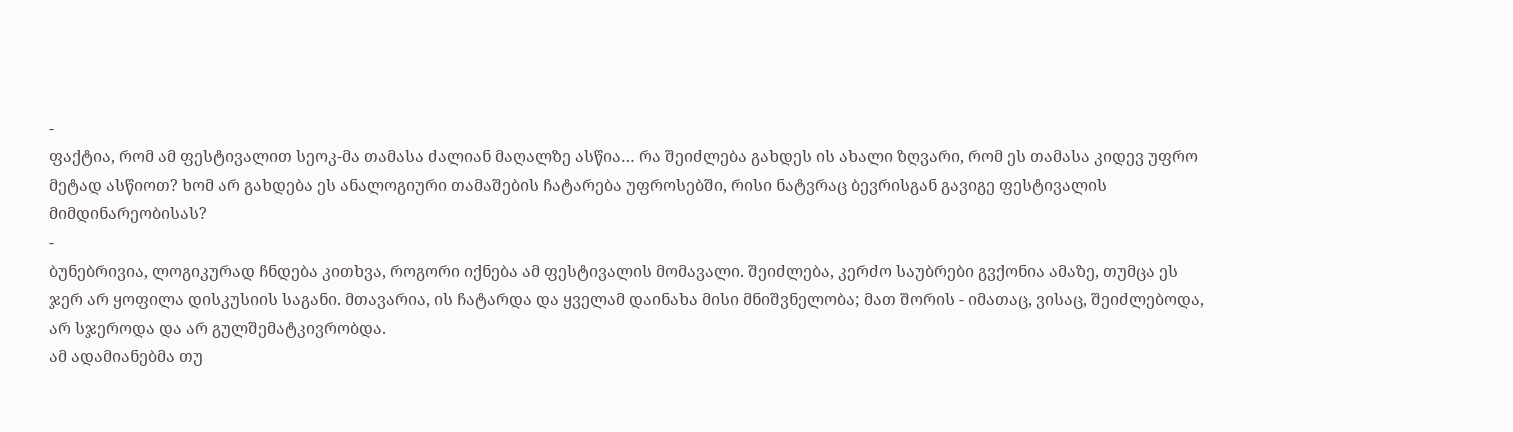-
ფაქტია, რომ ამ ფესტივალით სეოკ-მა თამასა ძალიან მაღალზე ასწია… რა შეიძლება გახდეს ის ახალი ზღვარი, რომ ეს თამასა კიდევ უფრო მეტად ასწიოთ? ხომ არ გახდება ეს ანალოგიური თამაშების ჩატარება უფროსებში, რისი ნატვრაც ბევრისგან გავიგე ფესტივალის მიმდინარეობისას?
-
ბუნებრივია, ლოგიკურად ჩნდება კითხვა, როგორი იქნება ამ ფესტივალის მომავალი. შეიძლება, კერძო საუბრები გვქონია ამაზე, თუმცა ეს ჯერ არ ყოფილა დისკუსიის საგანი. მთავარია, ის ჩატარდა და ყველამ დაინახა მისი მნიშვნელობა; მათ შორის - იმათაც, ვისაც, შეიძლებოდა, არ სჯეროდა და არ გულშემატკივრობდა.
ამ ადამიანებმა თუ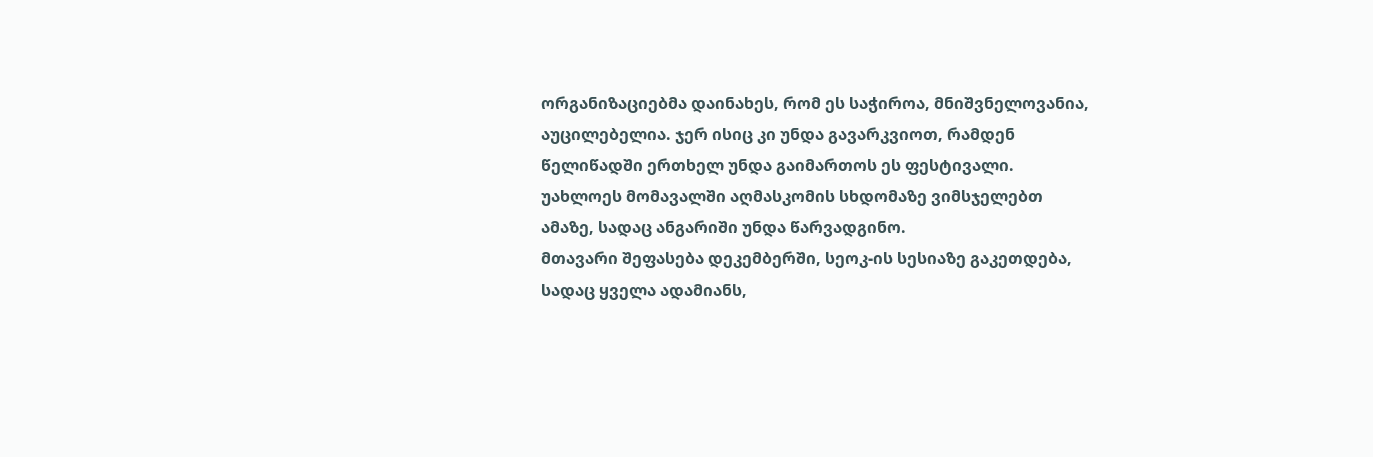ორგანიზაციებმა დაინახეს, რომ ეს საჭიროა, მნიშვნელოვანია, აუცილებელია. ჯერ ისიც კი უნდა გავარკვიოთ, რამდენ წელიწადში ერთხელ უნდა გაიმართოს ეს ფესტივალი. უახლოეს მომავალში აღმასკომის სხდომაზე ვიმსჯელებთ ამაზე, სადაც ანგარიში უნდა წარვადგინო.
მთავარი შეფასება დეკემბერში, სეოკ-ის სესიაზე გაკეთდება, სადაც ყველა ადამიანს,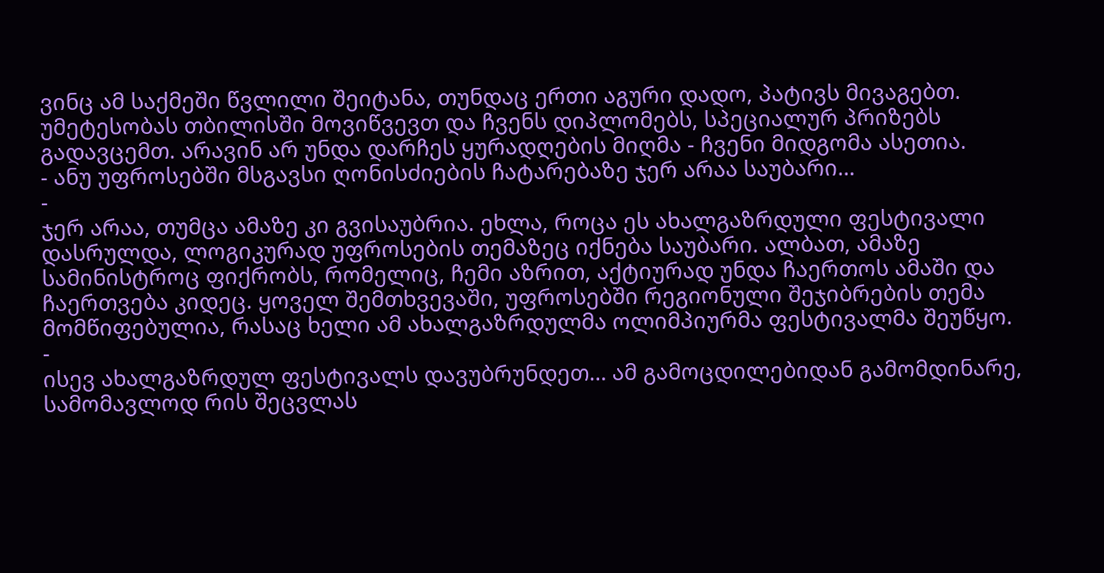ვინც ამ საქმეში წვლილი შეიტანა, თუნდაც ერთი აგური დადო, პატივს მივაგებთ. უმეტესობას თბილისში მოვიწვევთ და ჩვენს დიპლომებს, სპეციალურ პრიზებს გადავცემთ. არავინ არ უნდა დარჩეს ყურადღების მიღმა - ჩვენი მიდგომა ასეთია.
- ანუ უფროსებში მსგავსი ღონისძიების ჩატარებაზე ჯერ არაა საუბარი…
-
ჯერ არაა, თუმცა ამაზე კი გვისაუბრია. ეხლა, როცა ეს ახალგაზრდული ფესტივალი დასრულდა, ლოგიკურად უფროსების თემაზეც იქნება საუბარი. ალბათ, ამაზე სამინისტროც ფიქრობს, რომელიც, ჩემი აზრით, აქტიურად უნდა ჩაერთოს ამაში და ჩაერთვება კიდეც. ყოველ შემთხვევაში, უფროსებში რეგიონული შეჯიბრების თემა მომწიფებულია, რასაც ხელი ამ ახალგაზრდულმა ოლიმპიურმა ფესტივალმა შეუწყო.
-
ისევ ახალგაზრდულ ფესტივალს დავუბრუნდეთ… ამ გამოცდილებიდან გამომდინარე, სამომავლოდ რის შეცვლას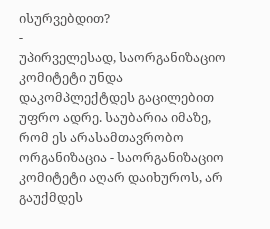ისურვებდით?
-
უპირველესად, საორგანიზაციო კომიტეტი უნდა დაკომპლექტდეს გაცილებით უფრო ადრე. საუბარია იმაზე, რომ ეს არასამთავრობო ორგანიზაცია - საორგანიზაციო კომიტეტი აღარ დაიხუროს, არ გაუქმდეს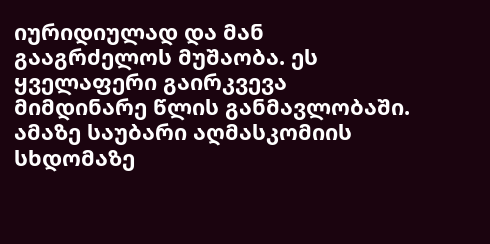იურიდიულად და მან გააგრძელოს მუშაობა. ეს ყველაფერი გაირკვევა მიმდინარე წლის განმავლობაში. ამაზე საუბარი აღმასკომიის სხდომაზე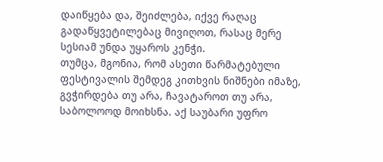დაიწყება და, შეიძლება, იქვე რაღაც გადაწყვეტილებაც მივიღოთ, რასაც მერე სესიამ უნდა უყაროს კენჭი.
თუმცა, მგონია, რომ ასეთი წარმატებული ფესტივალის შემდეგ კითხვის ნიშნები იმაზე, გვჭირდება თუ არა, ჩავატაროთ თუ არა, საბოლოოდ მოიხსნა. აქ საუბარი უფრო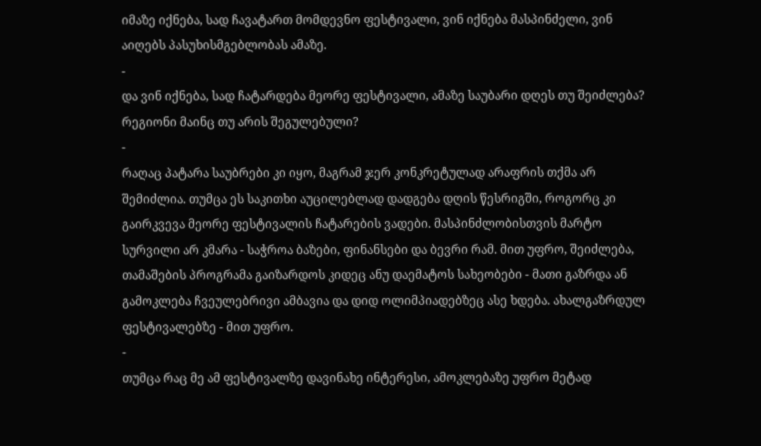იმაზე იქნება, სად ჩავატართ მომდევნო ფესტივალი, ვინ იქნება მასპინძელი, ვინ აიღებს პასუხისმგებლობას ამაზე.
-
და ვინ იქნება, სად ჩატარდება მეორე ფესტივალი, ამაზე საუბარი დღეს თუ შეიძლება? რეგიონი მაინც თუ არის შეგულებული?
-
რაღაც პატარა საუბრები კი იყო, მაგრამ ჯერ კონკრეტულად არაფრის თქმა არ შემიძლია. თუმცა ეს საკითხი აუცილებლად დადგება დღის წესრიგში, როგორც კი გაირკვევა მეორე ფესტივალის ჩატარების ვადები. მასპინძლობისთვის მარტო სურვილი არ კმარა - საჭროა ბაზები, ფინანსები და ბევრი რამ. მით უფრო, შეიძლება, თამაშების პროგრამა გაიზარდოს კიდეც ანუ დაემატოს სახეობები - მათი გაზრდა ან გამოკლება ჩვეულებრივი ამბავია და დიდ ოლიმპიადებზეც ასე ხდება. ახალგაზრდულ ფესტივალებზე - მით უფრო.
-
თუმცა რაც მე ამ ფესტივალზე დავინახე ინტერესი, ამოკლებაზე უფრო მეტად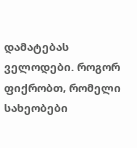დამატებას ველოდები. როგორ ფიქრობთ, რომელი სახეობები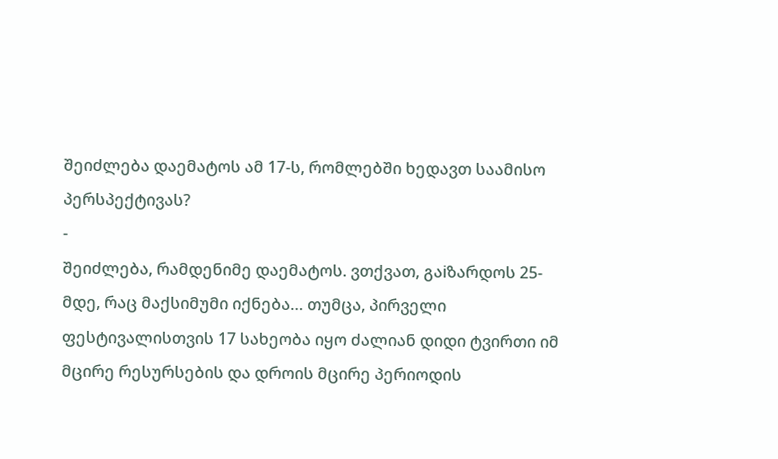შეიძლება დაემატოს ამ 17-ს, რომლებში ხედავთ საამისო პერსპექტივას?
-
შეიძლება, რამდენიმე დაემატოს. ვთქვათ, გაiზარდოს 25-მდე, რაც მაქსიმუმი იქნება… თუმცა, პირველი ფესტივალისთვის 17 სახეობა იყო ძალიან დიდი ტვირთი იმ მცირე რესურსების და დროის მცირე პერიოდის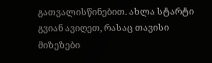გათვალისწინებით. ახლა სტარტი გვიან ავიღეთ, რასაც თავისი მიზეზები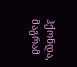ჰქონდა, მაგრამ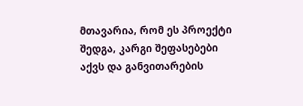მთავარია, რომ ეს პროექტი შედგა, კარგი შეფასებები აქვს და განვითარების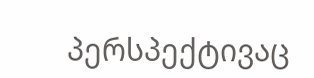პერსპექტივაც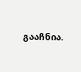გააჩნია.